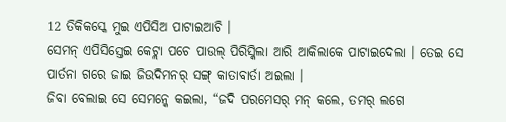12 ତିକିକସ୍କେ ମୁଇ ଏପିସିଅ ପାଟାଇଆଚି ।
ସେମନ୍ ଏପିସିସ୍ତେଇ କେଟ୍ଲା ପଚେ ପାଉଲ୍ ପିରିସ୍କିଲା ଆରି ଆକିଲାକେ ପାଟାଇଦେଲା । ତେଇ ସେ ପାର୍ତନା ଗରେ ଜାଇ ଜିଉଦିମନର୍ ସଙ୍ଗ୍ କାତାବାର୍ତା ଅଇଲା ।
ଜିବା ବେଲାଇ ସେ ସେମନ୍କେ କଇଲା, “ଜଦି ପରମେସର୍ ମନ୍ କଲେ, ତମର୍ ଲଗେ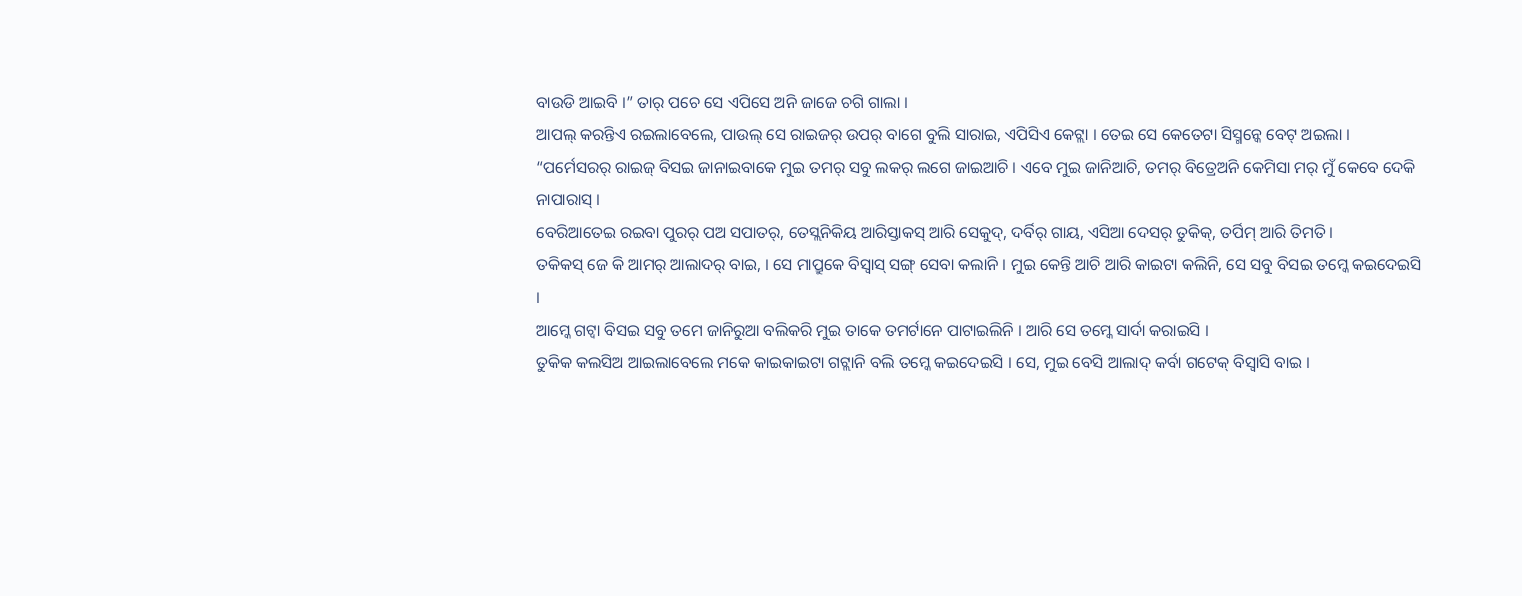ବାଉଡି ଆଇବି ।” ତାର୍ ପଚେ ସେ ଏପିସେ ଅନି ଜାଜେ ଚଗି ଗାଲା ।
ଆପଲ୍ କରନ୍ତିଏ ରଇଲାବେଲେ, ପାଉଲ୍ ସେ ରାଇଜର୍ ଉପର୍ ବାଗେ ବୁଲି ସାରାଇ, ଏପିସିଏ କେଟ୍ଲା । ତେଇ ସେ କେତେଟା ସିସ୍ମନ୍କେ ବେଟ୍ ଅଇଲା ।
“ପର୍ମେସରର୍ ରାଇଜ୍ ବିସଇ ଜାନାଇବାକେ ମୁଇ ତମର୍ ସବୁ ଲକର୍ ଲଗେ ଜାଇଆଚି । ଏବେ ମୁଇ ଜାନିଆଚି, ତମର୍ ବିତ୍ରେଅନି କେମିସା ମର୍ ମୁଁ କେବେ ଦେକି ନାପାରାସ୍ ।
ବେରିଆତେଇ ରଇବା ପୁରର୍ ପଅ ସପାତର୍, ତେସ୍ଲନିକିୟ ଆରିସ୍ତାକସ୍ ଆରି ସେକୁଦ୍, ଦର୍ବିର୍ ଗାୟ, ଏସିଆ ଦେସର୍ ତୁକିକ୍, ତର୍ପିମ୍ ଆରି ତିମତି ।
ତକିକସ୍ ଜେ କି ଆମର୍ ଆଲାଦର୍ ବାଇ, । ସେ ମାପ୍ରୁକେ ବିସ୍ବାସ୍ ସଙ୍ଗ୍ ସେବା କଲାନି । ମୁଇ କେନ୍ତି ଆଚି ଆରି କାଇଟା କଲିନି, ସେ ସବୁ ବିସଇ ତମ୍କେ କଇଦେଇସି ।
ଆମ୍କେ ଗଟ୍ବା ବିସଇ ସବୁ ତମେ ଜାନିରୁଆ ବଲିକରି ମୁଇ ତାକେ ତମର୍ଟାନେ ପାଟାଇଲିନି । ଆରି ସେ ତମ୍କେ ସାର୍ଦା କରାଇସି ।
ତୁକିକ କଲସିଅ ଆଇଲାବେଲେ ମକେ କାଇକାଇଟା ଗଟ୍ଲାନି ବଲି ତମ୍କେ କଇଦେଇସି । ସେ, ମୁଇ ବେସି ଆଲାଦ୍ କର୍ବା ଗଟେକ୍ ବିସ୍ବାସି ବାଇ ।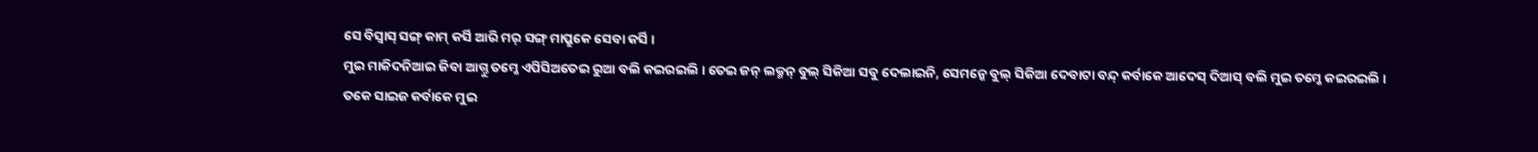ସେ ବିସ୍ବାସ୍ ସଙ୍ଗ୍ କାମ୍ କର୍ସି ଆରି ମର୍ ସଙ୍ଗ୍ ମାପ୍ରୁକେ ସେବା କର୍ସି ।
ମୁଇ ମାକିଦନିଆଇ ଜିବା ଆଗ୍ତୁ ତମ୍କେ ଏପିସିଅତେଇ ରୁଆ ବଲି କଇରଇଲି । ତେଇ ଜନ୍ ଲକ୍ମନ୍ ବୁଲ୍ ସିକିଆ ସବୁ ଦେଲାଇନି, ସେମନ୍କେ ବୁଲ୍ ସିକିଆ ଦେବାଟା ବନ୍ଦ୍ କର୍ବାକେ ଆଦେସ୍ ଦିଆସ୍ ବଲି ମୁଇ ତମ୍କେ କଇରଇଲି ।
ତକେ ସାଇଜ କର୍ବାକେ ମୁଇ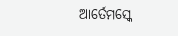ଆର୍ତେମସ୍କେ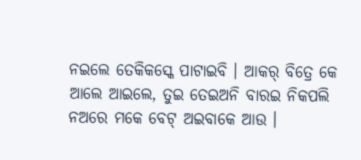ନଇଲେ ତେକିକସ୍କେ ପାଟାଇବି । ଆକର୍ ବିତ୍ରେ କେ ଆଲେ ଆଇଲେ, ତୁଇ ତେଇଅନି ବାରଇ ନିକପଲି ନଅରେ ମକେ ବେଟ୍ ଅଇବାକେ ଆଉ ।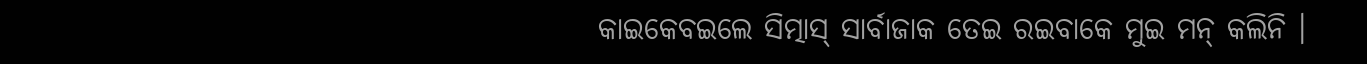କାଇକେବଇଲେ ସିତ୍ମାସ୍ ସାର୍ବାଜାକ ତେଇ ରଇବାକେ ମୁଇ ମନ୍ କଲିନି ।